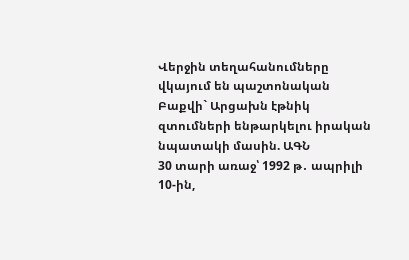Վերջին տեղահանումները վկայում են պաշտոնական Բաքվի` Արցախն էթնիկ զտումների ենթարկելու իրական նպատակի մասին. ԱԳՆ
30 տարի առաջ՝ 1992 թ․ ապրիլի 10-ին,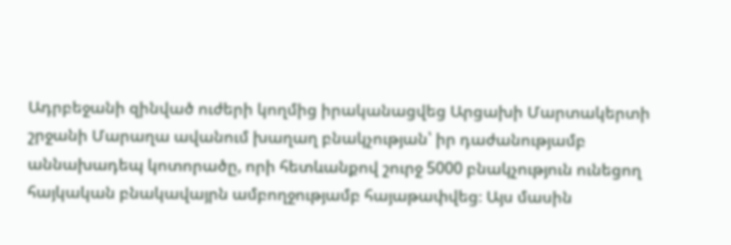Ադրբեջանի զինված ուժերի կողմից իրականացվեց Արցախի Մարտակերտի շրջանի Մարաղա ավանում խաղաղ բնակչության՝ իր դաժանությամբ աննախադեպ կոտորածը, որի հետևանքով շուրջ 5000 բնակչություն ունեցող հայկական բնակավայրն ամբողջությամբ հայաթափվեց։ Այս մասին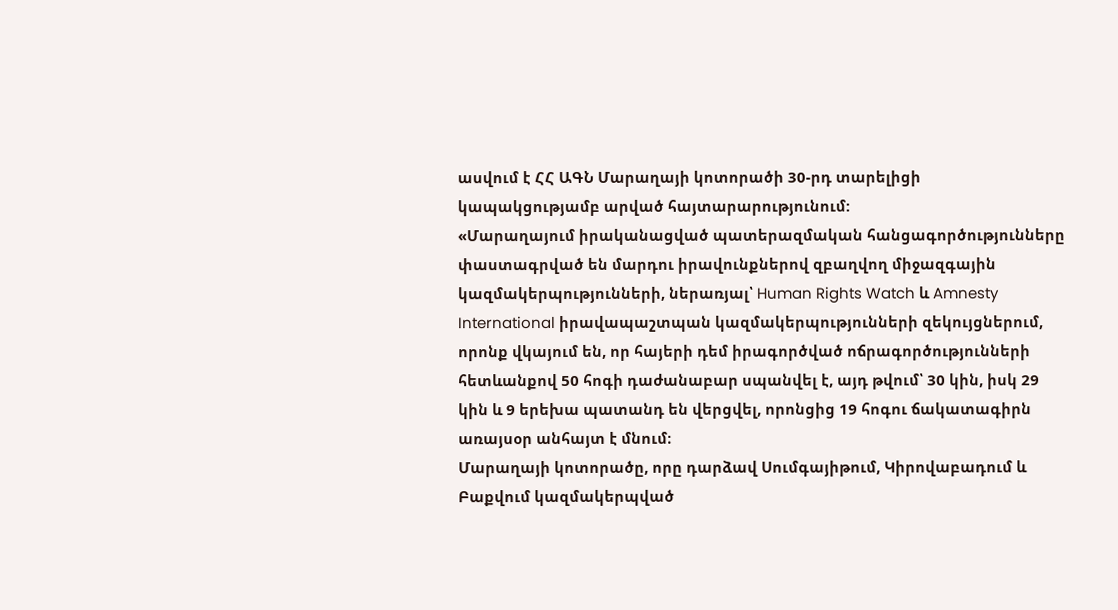ասվում է ՀՀ ԱԳՆ Մարաղայի կոտորածի 30-րդ տարելիցի կապակցությամբ արված հայտարարությունում:
«Մարաղայում իրականացված պատերազմական հանցագործությունները փաստագրված են մարդու իրավունքներով զբաղվող միջազգային կազմակերպությունների, ներառյալ՝ Human Rights Watch և Amnesty International իրավապաշտպան կազմակերպությունների զեկույցներում, որոնք վկայում են, որ հայերի դեմ իրագործված ոճրագործությունների հետևանքով 50 հոգի դաժանաբար սպանվել է, այդ թվում՝ 30 կին, իսկ 29 կին և 9 երեխա պատանդ են վերցվել, որոնցից 19 հոգու ճակատագիրն առայսօր անհայտ է մնում։
Մարաղայի կոտորածը, որը դարձավ Սումգայիթում, Կիրովաբադում և Բաքվում կազմակերպված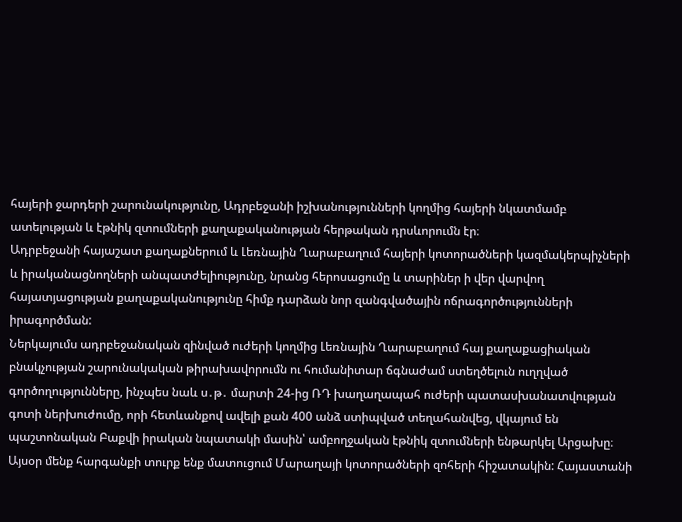հայերի ջարդերի շարունակությունը, Ադրբեջանի իշխանությունների կողմից հայերի նկատմամբ ատելության և էթնիկ զտումների քաղաքականության հերթական դրսևորումն էր։
Ադրբեջանի հայաշատ քաղաքներում և Լեռնային Ղարաբաղում հայերի կոտորածների կազմակերպիչների և իրականացնողների անպատժելիությունը, նրանց հերոսացումը և տարիներ ի վեր վարվող հայատյացության քաղաքականությունը հիմք դարձան նոր զանգվածային ոճրագործությունների իրագործման:
Ներկայումս ադրբեջանական զինված ուժերի կողմից Լեռնային Ղարաբաղում հայ քաղաքացիական բնակչության շարունակական թիրախավորումն ու հումանիտար ճգնաժամ ստեղծելուն ուղղված գործողությունները, ինչպես նաև ս․թ․ մարտի 24-ից ՌԴ խաղաղապահ ուժերի պատասխանատվության գոտի ներխուժումը, որի հետևանքով ավելի քան 400 անձ ստիպված տեղահանվեց, վկայում են պաշտոնական Բաքվի իրական նպատակի մասին՝ ամբողջական էթնիկ զտումների ենթարկել Արցախը։
Այսօր մենք հարգանքի տուրք ենք մատուցում Մարաղայի կոտորածների զոհերի հիշատակին: Հայաստանի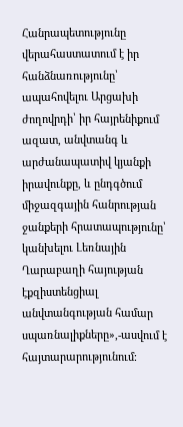Հանրապետությունը վերահաստատում է իր հանձնառությունը՝ ապահովելու Արցախի ժողովրդի՝ իր հայրենիքում ազատ, անվտանգ և արժանապատիվ կյանքի իրավունքը, և ընդգծում միջազգային հանրության ջանքերի հրատապությունը՝ կանխելու Լեռնային Ղարաբաղի հայության էքզիստենցիալ անվտանգության համար սպառնալիքները»,-ասվում է հայտարարությունում։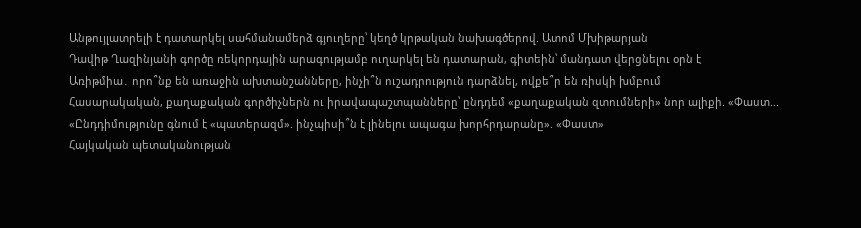Անթույլատրելի է դատարկել սահմանամերձ գյուղերը՝ կեղծ կրթական նախագծերով. Ատոմ Մխիթարյան
Դավիթ Ղազինյանի գործը ռեկորդային արագությամբ ուղարկել են դատարան, գիտեին՝ մանդատ վերցնելու օրն է
Առիթմիա․ որո՞նք են առաջին ախտանշանները, ինչի՞ն ուշադրություն դարձնել, ովքե՞ր են ռիսկի խմբում
Հասարակական, քաղաքական գործիչներն ու իրավապաշտպանները՝ ընդդեմ «քաղաքական զտումների» նոր ալիքի. «Փաստ...
«Ընդդիմությունը գնում է «պատերազմ». ինչպիսի՞ն է լինելու ապագա խորհրդարանը». «Փաստ»
Հայկական պետականության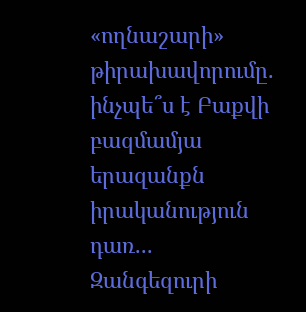«ողնաշարի» թիրախավորումը. ինչպե՞ս է Բաքվի բազմամյա երազանքն իրականություն դառ...
Զանգեզուրի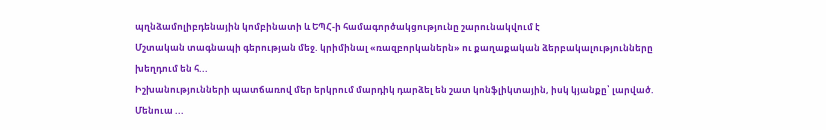պղնձամոլիբդենային կոմբինատի և ԵՊՀ-ի համագործակցությունը շարունակվում է
Մշտական տագնապի գերության մեջ. կրիմինալ «ռազբորկաներն» ու քաղաքական ձերբակալությունները խեղդում են հ...
Իշխանությունների պատճառով մեր երկրում մարդիկ դարձել են շատ կոնֆլիկտային, իսկ կյանքը՝ լարված. Մենուա ...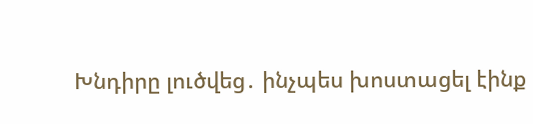Խնդիրը լուծվեց․ ինչպես խոստացել էինք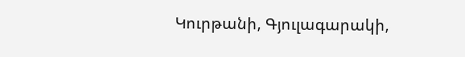Կուրթանի, Գյուլագարակի,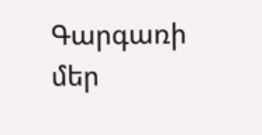Գարգառի մեր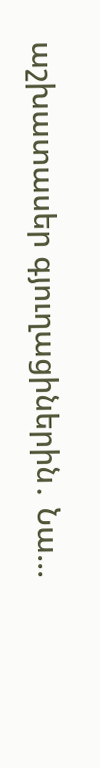աշխատասեր գյուղացիներին․ Նա...